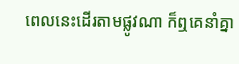ពេលនេះដើរតាមផ្លូវណា ក៏ឮគេនាំគ្នា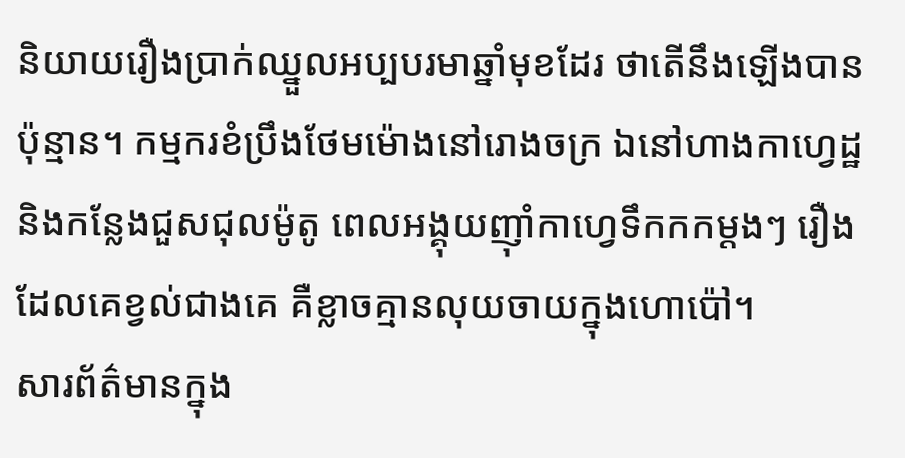និយាយរឿងប្រាក់ឈ្នួលអប្បបរមាឆ្នាំមុខដែរ ថាតើនឹងឡើងបានប៉ុន្មាន។ កម្មករខំប្រឹងថែមម៉ោងនៅរោងចក្រ ឯនៅហាងកាហ្វេដ្ឋ និងកន្លែងជួសជុលម៉ូតូ ពេលអង្គុយញ៉ាំកាហ្វេទឹកកកម្ដងៗ រឿងដែលគេខ្វល់ជាងគេ គឺខ្លាចគ្មានលុយចាយក្នុងហោប៉ៅ។
សារព័ត៌មានក្នុង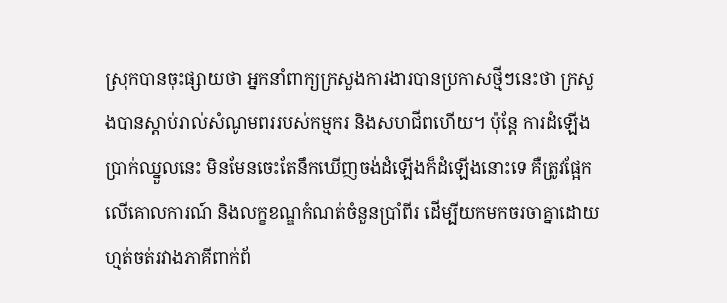ស្រុកបានចុះផ្សាយថា អ្នកនាំពាក្យក្រសួងការងារបានប្រកាសថ្មីៗនេះថា ក្រសួងបានស្តាប់រាល់សំណូមពររបស់កម្មករ និងសហជីពហើយ។ ប៉ុន្តែ ការដំឡើងប្រាក់ឈ្នួលនេះ មិនមែនចេះតែនឹកឃើញចង់ដំឡើងក៏ដំឡើងនោះទេ គឺត្រូវផ្អែកលើគោលការណ៍ និងលក្ខខណ្ឌកំណត់ចំនួនប្រាំពីរ ដើម្បីយកមកចរចាគ្នាដោយហ្មត់ចត់រវាងភាគីពាក់ព័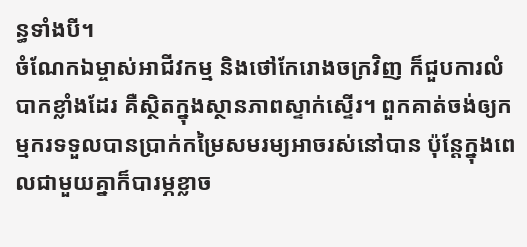ន្ធទាំងបី។
ចំណែកឯម្ចាស់អាជីវកម្ម និងថៅកែរោងចក្រវិញ ក៏ជួបការលំបាកខ្លាំងដែរ គឺស្ថិតក្នុងស្ថានភាពស្ទាក់ស្ទើរ។ ពួកគាត់ចង់ឲ្យកម្មករទទួលបានប្រាក់កម្រៃសមរម្យអាចរស់នៅបាន ប៉ុន្តែក្នុងពេលជាមួយគ្នាក៏បារម្ភខ្លាច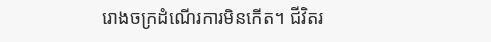រោងចក្រដំណើរការមិនកើត។ ជីវិតរ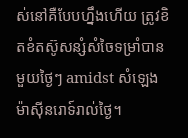ស់នៅគឺបែបហ្នឹងហើយ ត្រូវខិតខំតស៊ូសន្សំសំចៃទម្រាំបានមួយថ្ងៃៗ amidst សំឡេងម៉ាស៊ីនរោទ៍រាល់ថ្ងៃ។